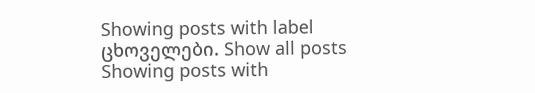Showing posts with label ცხოველები. Show all posts
Showing posts with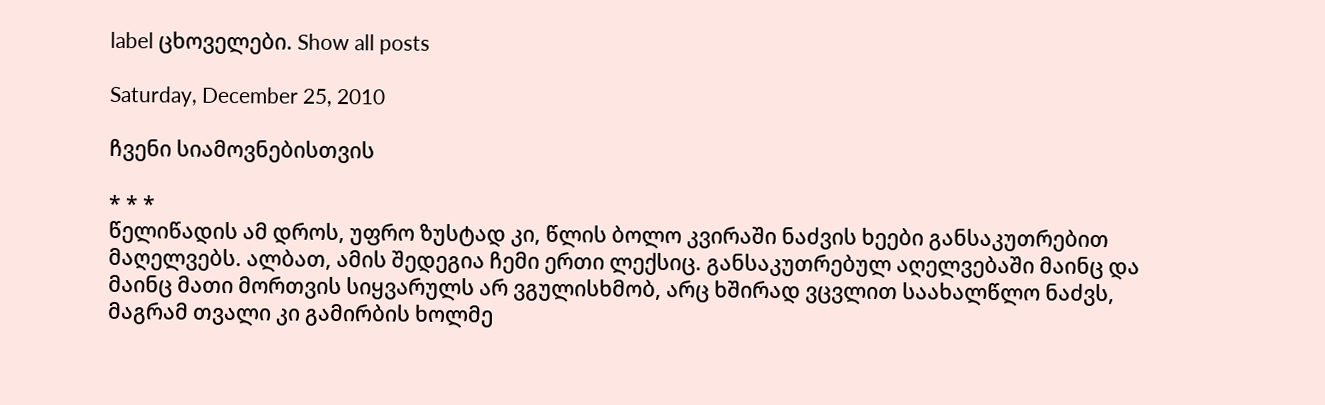label ცხოველები. Show all posts

Saturday, December 25, 2010

ჩვენი სიამოვნებისთვის

* * *
წელიწადის ამ დროს, უფრო ზუსტად კი, წლის ბოლო კვირაში ნაძვის ხეები განსაკუთრებით მაღელვებს. ალბათ, ამის შედეგია ჩემი ერთი ლექსიც. განსაკუთრებულ აღელვებაში მაინც და მაინც მათი მორთვის სიყვარულს არ ვგულისხმობ, არც ხშირად ვცვლით საახალწლო ნაძვს, მაგრამ თვალი კი გამირბის ხოლმე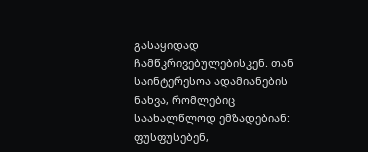გასაყიდად ჩამწკრივებულებისკენ. თან საინტერესოა ადამიანების ნახვა, რომლებიც საახალწლოდ ემზადებიან: ფუსფუსებენ,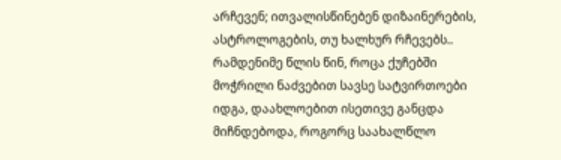არჩევენ; ითვალისწინებენ დიზაინერების, ასტროლოგების, თუ ხალხურ რჩევებს..
რამდენიმე წლის წინ, როცა ქუჩებში მოჭრილი ნაძვებით სავსე სატვირთოები იდგა, დაახლოებით ისეთივე განცდა მიჩნდებოდა, როგორც საახალწლო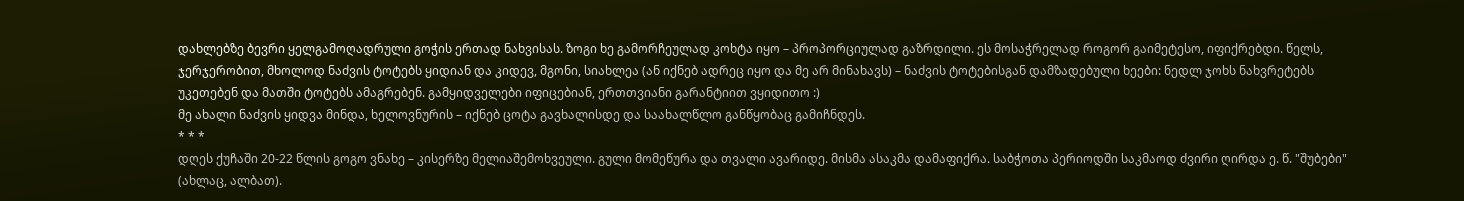დახლებზე ბევრი ყელგამოღადრული გოჭის ერთად ნახვისას. ზოგი ხე გამორჩეულად კოხტა იყო – პროპორციულად გაზრდილი. ეს მოსაჭრელად როგორ გაიმეტესო, იფიქრებდი. წელს, ჯერჯერობით, მხოლოდ ნაძვის ტოტებს ყიდიან და კიდევ, მგონი, სიახლეა (ან იქნებ ადრეც იყო და მე არ მინახავს) – ნაძვის ტოტებისგან დამზადებული ხეები: ნედლ ჯოხს ნახვრეტებს უკეთებენ და მათში ტოტებს ამაგრებენ. გამყიდველები იფიცებიან, ერთთვიანი გარანტიით ვყიდითო :)
მე ახალი ნაძვის ყიდვა მინდა, ხელოვნურის – იქნებ ცოტა გავხალისდე და საახალწლო განწყობაც გამიჩნდეს.
* * *
დღეს ქუჩაში 20-22 წლის გოგო ვნახე – კისერზე მელიაშემოხვეული. გული მომეწურა და თვალი ავარიდე. მისმა ასაკმა დამაფიქრა. საბჭოთა პერიოდში საკმაოდ ძვირი ღირდა ე. წ. "შუბები" (ახლაც, ალბათ).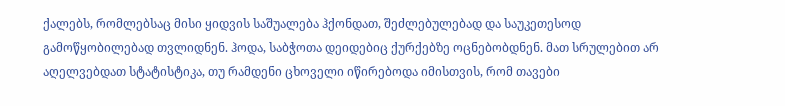ქალებს, რომლებსაც მისი ყიდვის საშუალება ჰქონდათ, შეძლებულებად და საუკეთესოდ გამოწყობილებად თვლიდნენ. ჰოდა, საბჭოთა დეიდებიც ქურქებზე ოცნებობდნენ. მათ სრულებით არ აღელვებდათ სტატისტიკა, თუ რამდენი ცხოველი იწირებოდა იმისთვის, რომ თავები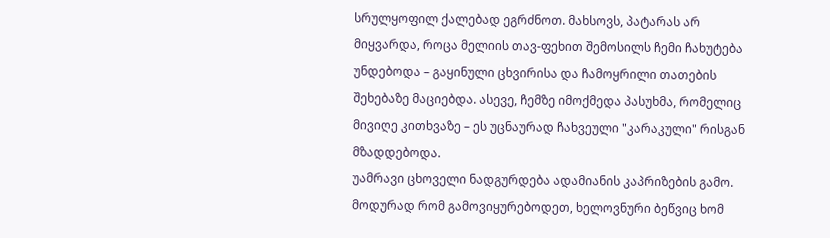სრულყოფილ ქალებად ეგრძნოთ. მახსოვს, პატარას არ მიყვარდა, როცა მელიის თავ-ფეხით შემოსილს ჩემი ჩახუტება უნდებოდა – გაყინული ცხვირისა და ჩამოყრილი თათების შეხებაზე მაციებდა. ასევე, ჩემზე იმოქმედა პასუხმა, რომელიც მივიღე კითხვაზე – ეს უცნაურად ჩახვეული "კარაკული" რისგან მზადდებოდა.
უამრავი ცხოველი ნადგურდება ადამიანის კაპრიზების გამო. მოდურად რომ გამოვიყურებოდეთ, ხელოვნური ბეწვიც ხომ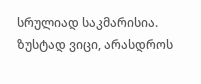სრულიად საკმარისია.
ზუსტად ვიცი, არასდროს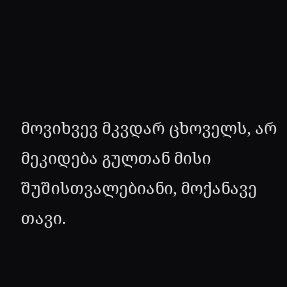მოვიხვევ მკვდარ ცხოველს, არ მეკიდება გულთან მისი შუშისთვალებიანი, მოქანავე თავი.